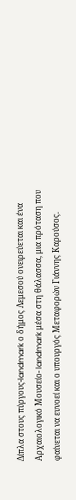Δίπλα στους πύργους-landmark ο δήμος Λεμεσού ονειρεύεται και ένα Αρχαιολογικό Μουσείο- landmark μέσα στη θάλασσα, μια πρόταση που φαίνεται να ευνοεί και ο υπουργός Μεταφορών Γιάννης Καρούσος.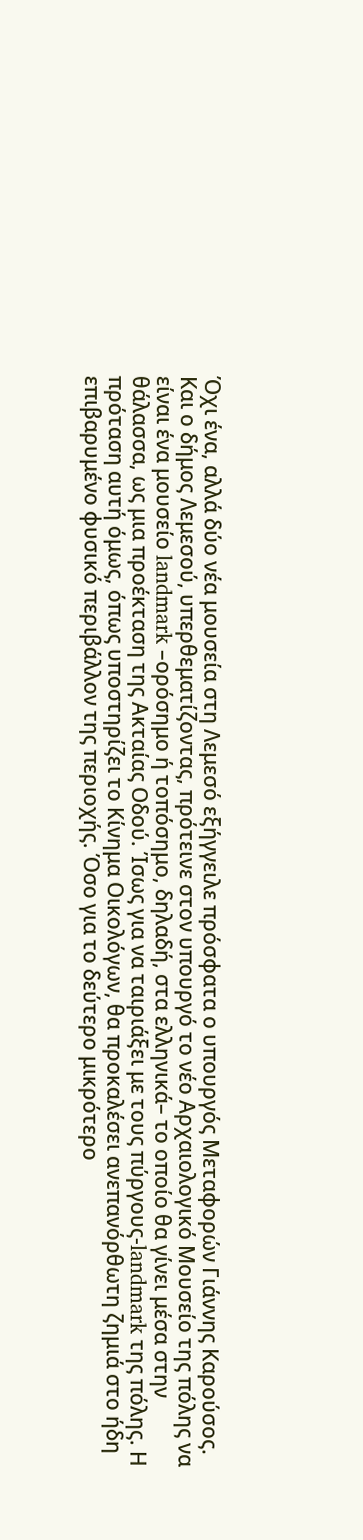Όχι ένα, αλλά δύο νέα μουσεία στη Λεμεσό εξήγγειλε πρόσφατα ο υπουργός Μεταφορών Γιάννης Καρούσος. Και ο δήμος Λεμεσού, υπερθεματίζοντας, πρότεινε στον υπουργό το νέο Αρχαιολογικό Μουσείο της πόλης να είναι ένα μουσείο landmark –ορόσημο ή τοπόσημο, δηλαδή, στα ελληνικά– το οποίο θα γίνει μέσα στην θάλασσα, ως μια προέκταση της Ακταίας Οδού. Ίσως για να ταιριάξει με τους πύργους-landmark της πόλης. Η πρόταση αυτή όμως, όπως υποστηρίζει το Κίνημα Οικολόγων, θα προκαλέσει ανεπανόρθωτη ζημιά στο ήδη επιβαρυμένο φυσικό περιβάλλον της περιοχής. Όσο για το δεύτερο μικρότερο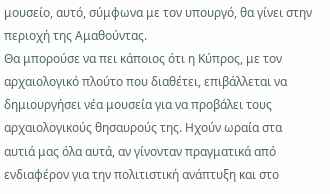μουσείο, αυτό, σύμφωνα με τον υπουργό, θα γίνει στην περιοχή της Αμαθούντας.
Θα μπορούσε να πει κάποιος ότι η Κύπρος, με τον αρχαιολογικό πλούτο που διαθέτει, επιβάλλεται να δημιουργήσει νέα μουσεία για να προβάλει τους αρχαιολογικούς θησαυρούς της. Ηχούν ωραία στα αυτιά μας όλα αυτά, αν γίνονταν πραγματικά από ενδιαφέρον για την πολιτιστική ανάπτυξη και στο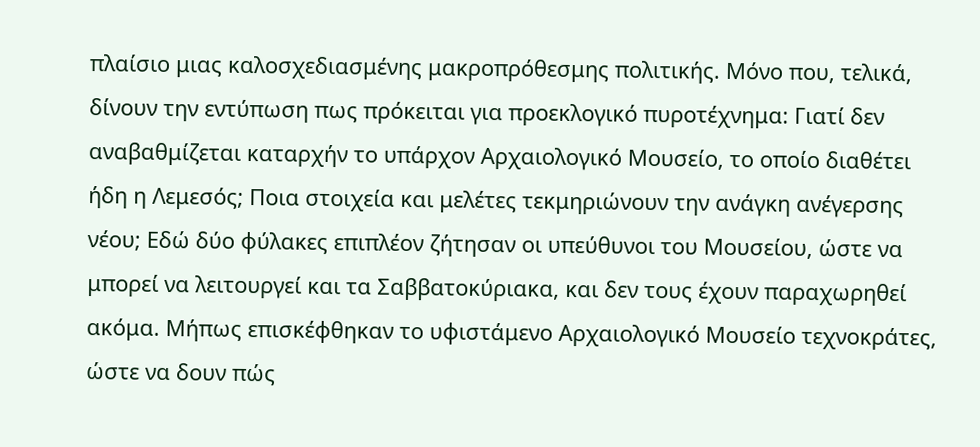πλαίσιο μιας καλοσχεδιασμένης μακροπρόθεσμης πολιτικής. Μόνο που, τελικά, δίνουν την εντύπωση πως πρόκειται για προεκλογικό πυροτέχνημα: Γιατί δεν αναβαθμίζεται καταρχήν το υπάρχον Αρχαιολογικό Μουσείο, το οποίο διαθέτει ήδη η Λεμεσός; Ποια στοιχεία και μελέτες τεκμηριώνουν την ανάγκη ανέγερσης νέου; Εδώ δύο φύλακες επιπλέον ζήτησαν οι υπεύθυνοι του Μουσείου, ώστε να μπορεί να λειτουργεί και τα Σαββατοκύριακα, και δεν τους έχουν παραχωρηθεί ακόμα. Μήπως επισκέφθηκαν το υφιστάμενο Αρχαιολογικό Μουσείο τεχνοκράτες, ώστε να δουν πώς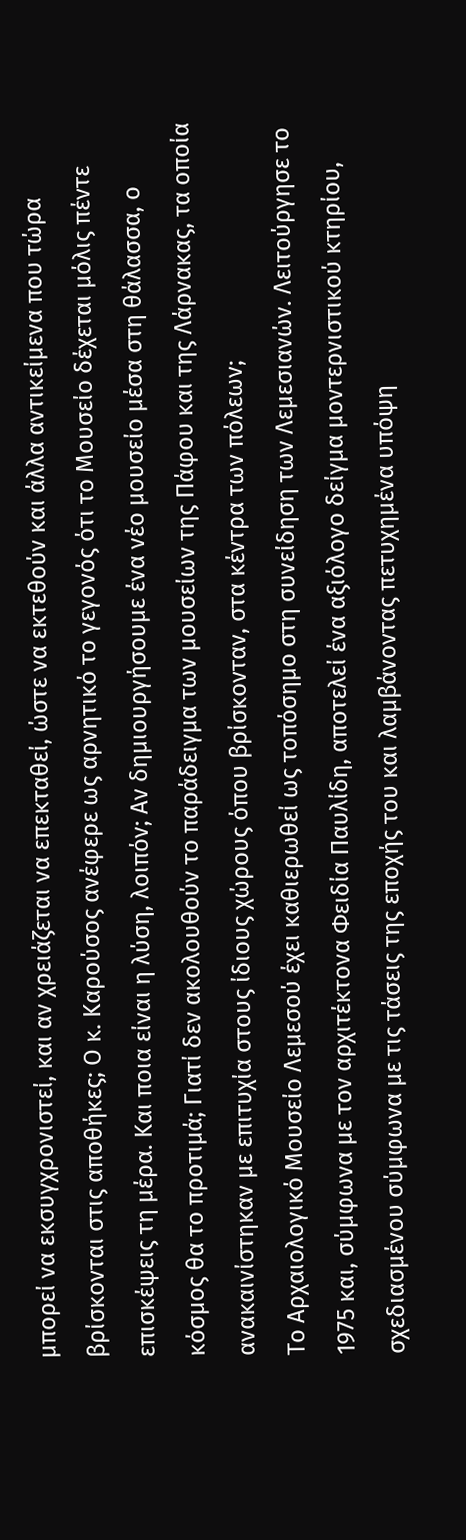μπορεί να εκσυγχρονιστεί, και αν χρειάζεται να επεκταθεί, ώστε να εκτεθούν και άλλα αντικείμενα που τώρα βρίσκονται στις αποθήκες; Ο κ. Καρούσος ανέφερε ως αρνητικό το γεγονός ότι το Μουσείο δέχεται μόλις πέντε επισκέψεις τη μέρα. Και ποια είναι η λύση, λοιπόν; Αν δημιουργήσουμε ένα νέο μουσείο μέσα στη θάλασσα, ο κόσμος θα το προτιμά; Γιατί δεν ακολουθούν το παράδειγμα των μουσείων της Πάφου και της Λάρνακας, τα οποία ανακαινίστηκαν με επιτυχία στους ίδιους χώρους όπου βρίσκονταν, στα κέντρα των πόλεων;
Το Αρχαιολογικό Μουσείο Λεμεσού έχει καθιερωθεί ως τοπόσημο στη συνείδηση των Λεμεσιανών. Λειτούργησε το 1975 και, σύμφωνα με τον αρχιτέκτονα Φειδία Παυλίδη, αποτελεί ένα αξιόλογο δείγμα μοντερνιστικού κτηρίου, σχεδιασμένου σύμφωνα με τις τάσεις της εποχής του και λαμβάνοντας πετυχημένα υπόψη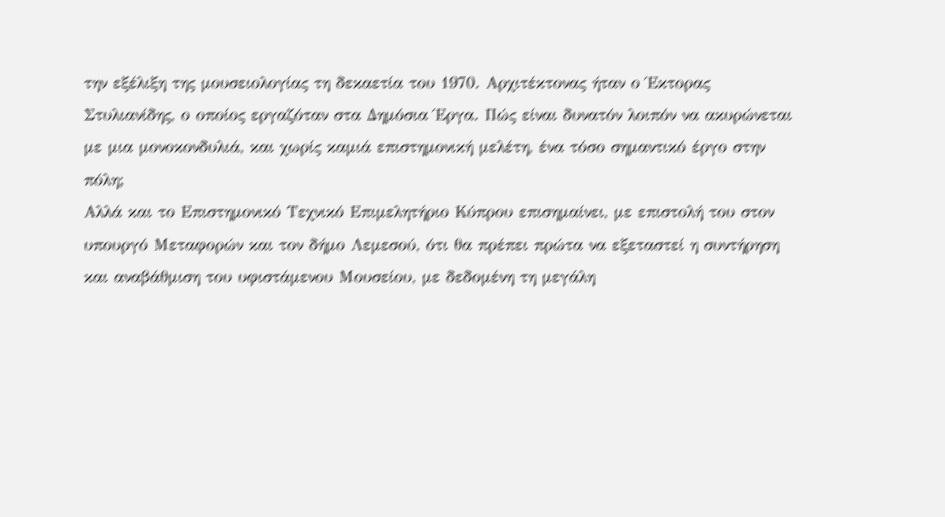την εξέλιξη της μουσειολογίας τη δεκαετία του 1970. Αρχιτέκτονας ήταν ο Έκτορας Στυλιανίδης, ο οποίος εργαζόταν στα Δημόσια Έργα. Πώς είναι δυνατόν λοιπόν να ακυρώνεται με μια μονοκονδυλιά, και χωρίς καμιά επιστημονική μελέτη, ένα τόσο σημαντικό έργο στην πόλη;
Αλλά και το Επιστημονικό Τεχνικό Επιμελητήριο Κύπρου επισημαίνει, με επιστολή του στον υπουργό Μεταφορών και τον δήμο Λεμεσού, ότι θα πρέπει πρώτα να εξεταστεί η συντήρηση και αναβάθμιση του υφιστάμενου Μουσείου, με δεδομένη τη μεγάλη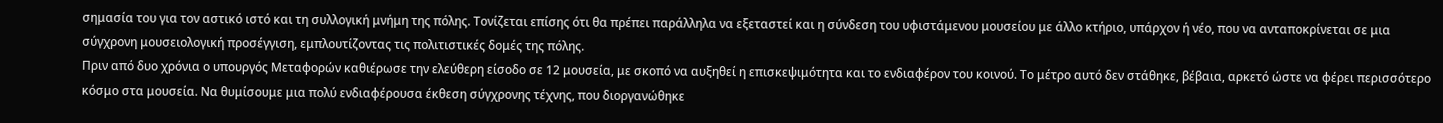σημασία του για τον αστικό ιστό και τη συλλογική μνήμη της πόλης. Τονίζεται επίσης ότι θα πρέπει παράλληλα να εξεταστεί και η σύνδεση του υφιστάμενου μουσείου με άλλο κτήριο, υπάρχον ή νέο, που να ανταποκρίνεται σε μια σύγχρονη μουσειολογική προσέγγιση, εμπλουτίζοντας τις πολιτιστικές δομές της πόλης.
Πριν από δυο χρόνια ο υπουργός Μεταφορών καθιέρωσε την ελεύθερη είσοδο σε 12 μουσεία, με σκοπό να αυξηθεί η επισκεψιμότητα και το ενδιαφέρον του κοινού. Το μέτρο αυτό δεν στάθηκε, βέβαια, αρκετό ώστε να φέρει περισσότερο κόσμο στα μουσεία. Να θυμίσουμε μια πολύ ενδιαφέρουσα έκθεση σύγχρονης τέχνης, που διοργανώθηκε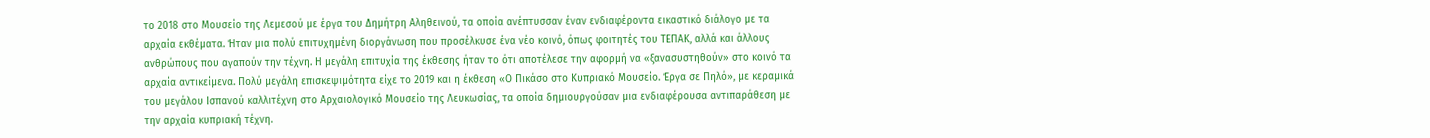το 2018 στο Μουσείο της Λεμεσού με έργα του Δημήτρη Αληθεινού, τα οποία ανέπτυσσαν έναν ενδιαφέροντα εικαστικό διάλογο με τα αρχαία εκθέματα. Ήταν μια πολύ επιτυχημένη διοργάνωση που προσέλκυσε ένα νέο κοινό, όπως φοιτητές του ΤΕΠΑΚ, αλλά και άλλους ανθρώπους που αγαπούν την τέχνη. Η μεγάλη επιτυχία της έκθεσης ήταν το ότι αποτέλεσε την αφορμή να «ξανασυστηθούν» στο κοινό τα αρχαία αντικείμενα. Πολύ μεγάλη επισκεψιμότητα είχε το 2019 και η έκθεση «Ο Πικάσο στο Κυπριακό Μουσείο. Έργα σε Πηλό», με κεραμικά του μεγάλου Ισπανού καλλιτέχνη στο Αρχαιολογικό Μουσείο της Λευκωσίας, τα οποία δημιουργούσαν μια ενδιαφέρουσα αντιπαράθεση με την αρχαία κυπριακή τέχνη.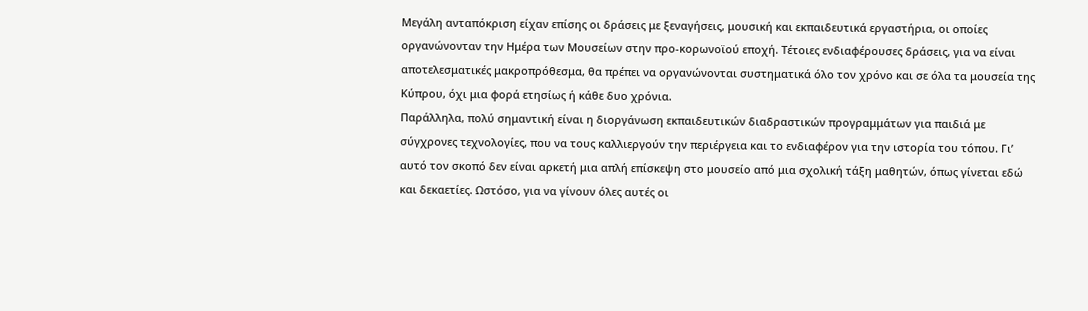Μεγάλη ανταπόκριση είχαν επίσης οι δράσεις με ξεναγήσεις, μουσική και εκπαιδευτικά εργαστήρια, οι οποίες οργανώνονταν την Ημέρα των Μουσείων στην προ-κορωνοϊού εποχή. Τέτοιες ενδιαφέρουσες δράσεις, για να είναι αποτελεσματικές μακροπρόθεσμα, θα πρέπει να οργανώνονται συστηματικά όλο τον χρόνο και σε όλα τα μουσεία της Κύπρου, όχι μια φορά ετησίως ή κάθε δυο χρόνια.
Παράλληλα, πολύ σημαντική είναι η διοργάνωση εκπαιδευτικών διαδραστικών προγραμμάτων για παιδιά με σύγχρονες τεχνολογίες, που να τους καλλιεργούν την περιέργεια και το ενδιαφέρον για την ιστορία του τόπου. Γι’ αυτό τον σκοπό δεν είναι αρκετή μια απλή επίσκεψη στο μουσείο από μια σχολική τάξη μαθητών, όπως γίνεται εδώ και δεκαετίες. Ωστόσο, για να γίνουν όλες αυτές οι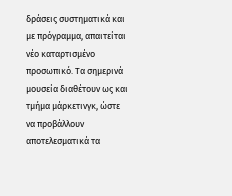δράσεις συστηματικά και με πρόγραμμα, απαιτείται νέο καταρτισμένο προσωπικό. Τα σημερινά μουσεία διαθέτουν ως και τμήμα μάρκετινγκ, ώστε να προβάλλουν αποτελεσματικά τα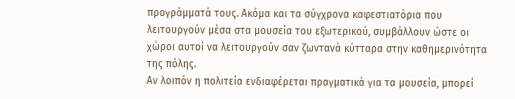προγράμματά τους. Ακόμα και τα σύγχρονα καφεστιατόρια που λειτουργούν μέσα στα μουσεία του εξωτερικού, συμβάλλουν ώστε οι χώροι αυτοί να λειτουργούν σαν ζωντανά κύτταρα στην καθημερινότητα της πόλης.
Αν λοιπόν η πολιτεία ενδιαφέρεται πραγματικά για τα μουσεία, μπορεί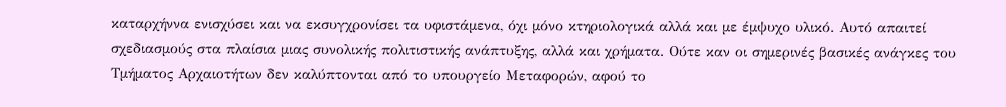καταρχήννα ενισχύσει και να εκσυγχρονίσει τα υφιστάμενα, όχι μόνο κτηριολογικά αλλά και με έμψυχο υλικό. Αυτό απαιτεί σχεδιασμούς στα πλαίσια μιας συνολικής πολιτιστικής ανάπτυξης, αλλά και χρήματα. Ούτε καν οι σημερινές βασικές ανάγκες του Τμήματος Αρχαιοτήτων δεν καλύπτονται από το υπουργείο Μεταφορών, αφού το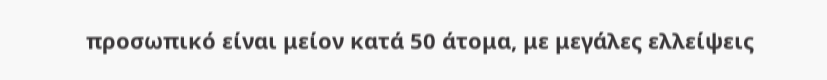προσωπικό είναι μείον κατά 50 άτομα, με μεγάλες ελλείψεις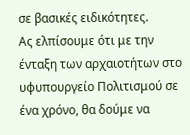σε βασικές ειδικότητες.
Ας ελπίσουμε ότι με την ένταξη των αρχαιοτήτων στο υφυπουργείο Πολιτισμού σε ένα χρόνο, θα δούμε να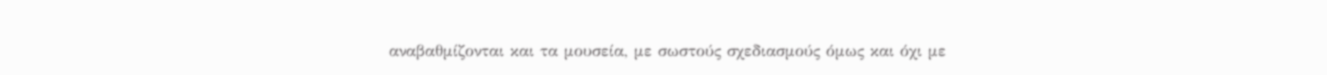αναβαθμίζονται και τα μουσεία, με σωστούς σχεδιασμούς όμως και όχι με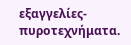εξαγγελίες-πυροτεχνήματα.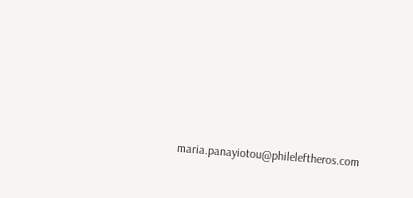maria.panayiotou@phileleftheros.com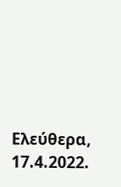Ελεύθερα, 17.4.2022.